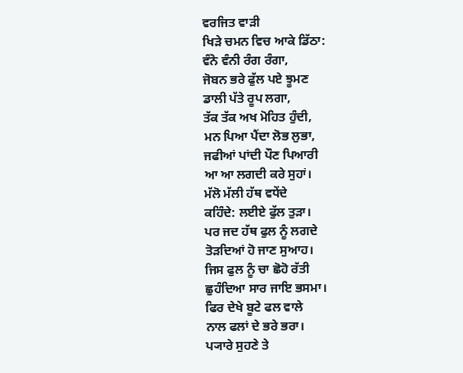ਵਰਜਿਤ ਵਾੜੀ
ਖਿੜੇ ਚਮਨ ਵਿਚ ਆਕੇ ਡਿੱਠਾ:
ਵੰਨੋ ਵੰਨੀ ਰੰਗ ਰੰਗਾ,
ਜੋਬਨ ਭਰੇ ਫੁੱਲ ਪਏ ਝੂਮਣ
ਡਾਲੀ ਪੱਤੇ ਰੂਪ ਲਗਾ,
ਤੱਕ ਤੱਕ ਅਖ ਮੋਹਿਤ ਹੁੰਦੀ,
ਮਨ ਪਿਆ ਪੈਂਦਾ ਲੋਭ ਲੁਭਾ,
ਜਫੀਆਂ ਪਾਂਦੀ ਪੌਣ ਪਿਆਰੀ
ਆ ਆ ਲਗਦੀ ਕਰੇ ਸੁਹਾਂ।
ਮੱਲੋ ਮੱਲੀ ਹੱਥ ਵਧੇਂਦੇ
ਕਹਿੰਦੇ: ਲਈਏ ਫੁੱਲ ਤੁੜਾ।
ਪਰ ਜਦ ਹੱਥ ਫੁਲ ਨੂੰ ਲਗਦੇ
ਤੋੜਦਿਆਂ ਹੋ ਜਾਣ ਸੁਆਹ।
ਜਿਸ ਫੁਲ ਨੂੰ ਚਾ ਛੋਹੋ ਰੱਤੀ
ਛੁਹੰਦਿਆ ਸਾਰ ਜਾਇ ਭਸਮਾ।
ਫਿਰ ਦੇਖੇ ਬੂਟੇ ਫਲ ਵਾਲੇ
ਨਾਲ ਫਲਾਂ ਦੇ ਭਰੇ ਭਰਾ।
ਪ੍ਯਾਰੇ ਸੁਹਣੇ ਤੇ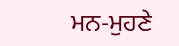ਮਨ-ਮੁਹਣੇ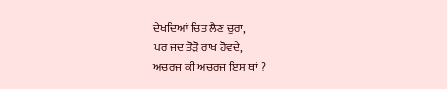ਦੇਖਦਿਆਂ ਚਿਤ ਲੈਣ ਚੁਰਾ,
ਪਰ ਜਦ ਤੋੜੋ ਰਾਖ ਹੋਵਦੇ,
ਅਚਰਜ ਕੀ ਅਚਰਜ ਇਸ ਥਾਂ ?